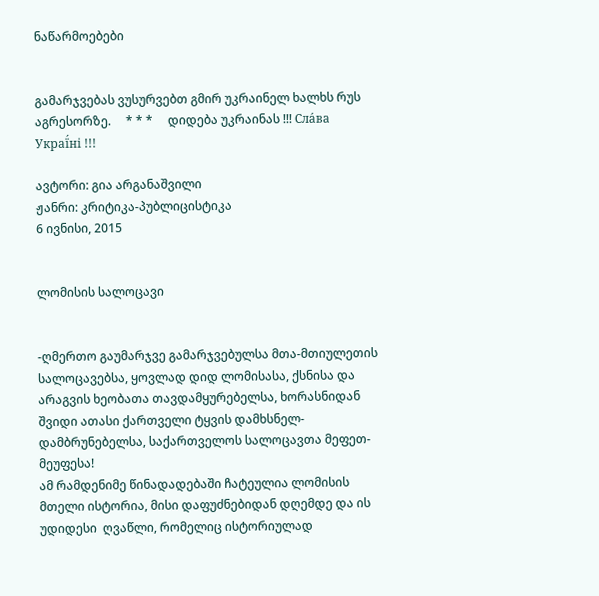ნაწარმოებები


გამარჯვებას ვუსურვებთ გმირ უკრაინელ ხალხს რუს აგრესორზე.     * * *     დიდება უკრაინას !!! Сла́ва Украї́ні !!!

ავტორი: გია არგანაშვილი
ჟანრი: კრიტიკა-პუბლიცისტიკა
6 ივნისი, 2015


ლომისის სალოცავი


-ღმერთო გაუმარჯვე გამარჯვებულსა მთა-მთიულეთის სალოცავებსა, ყოვლად დიდ ლომისასა, ქსნისა და არაგვის ხეობათა თავდამყურებელსა, ხორასნიდან შვიდი ათასი ქართველი ტყვის დამხსნელ-დამბრუნებელსა, საქართველოს სალოცავთა მეფეთ-მეუფესა!
ამ რამდენიმე წინადადებაში ჩატეულია ლომისის მთელი ისტორია, მისი დაფუძნებიდან დღემდე და ის უდიდესი  ღვაწლი, რომელიც ისტორიულად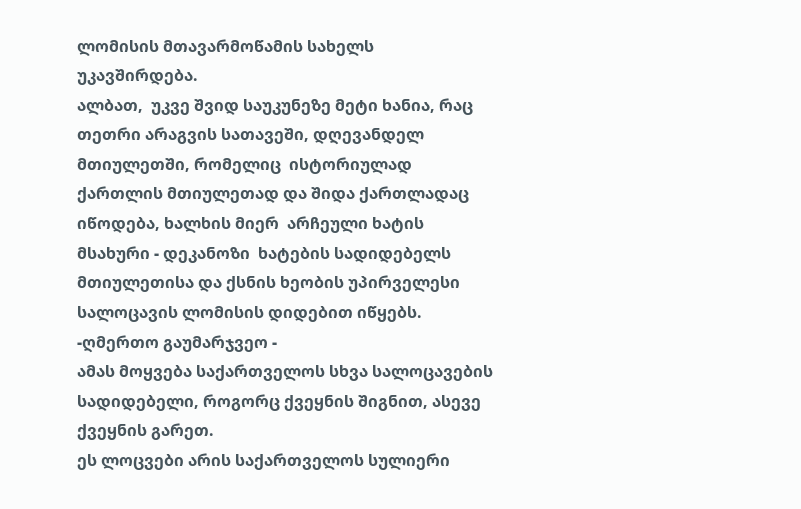ლომისის მთავარმოწამის სახელს უკავშირდება.
ალბათ,  უკვე შვიდ საუკუნეზე მეტი ხანია, რაც  თეთრი არაგვის სათავეში, დღევანდელ მთიულეთში, რომელიც  ისტორიულად ქართლის მთიულეთად და შიდა ქართლადაც იწოდება, ხალხის მიერ  არჩეული ხატის მსახური - დეკანოზი  ხატების სადიდებელს მთიულეთისა და ქსნის ხეობის უპირველესი სალოცავის ლომისის დიდებით იწყებს.
-ღმერთო გაუმარჯვეო -
ამას მოყვება საქართველოს სხვა სალოცავების სადიდებელი, როგორც ქვეყნის შიგნით, ასევე ქვეყნის გარეთ.
ეს ლოცვები არის საქართველოს სულიერი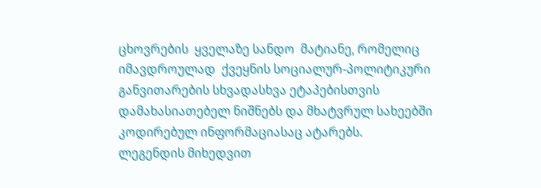ცხოვრების  ყველაზე სანდო  მატიანე, რომელიც იმავდროულად  ქვეყნის სოციალურ-პოლიტიკური განვითარების სხვადასხვა ეტაპებისთვის დამახასიათებელ ნიშნებს და მხატვრულ სახეებში  კოდირებულ ინფორმაციასაც ატარებს.
ლეგენდის მიხედვით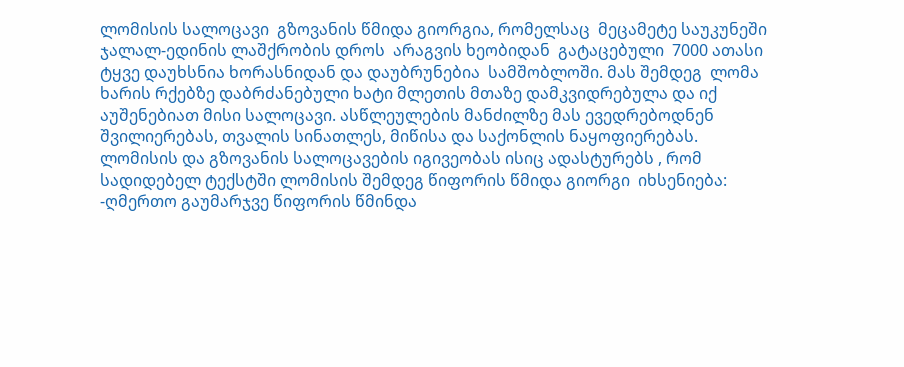ლომისის სალოცავი  გზოვანის წმიდა გიორგია, რომელსაც  მეცამეტე საუკუნეში  ჯალალ-ედინის ლაშქრობის დროს  არაგვის ხეობიდან  გატაცებული  7000 ათასი  ტყვე დაუხსნია ხორასნიდან და დაუბრუნებია  სამშობლოში. მას შემდეგ  ლომა ხარის რქებზე დაბრძანებული ხატი მლეთის მთაზე დამკვიდრებულა და იქ აუშენებიათ მისი სალოცავი. ასწლეულების მანძილზე მას ევედრებოდნენ შვილიერებას, თვალის სინათლეს, მიწისა და საქონლის ნაყოფიერებას.
ლომისის და გზოვანის სალოცავების იგივეობას ისიც ადასტურებს , რომ სადიდებელ ტექსტში ლომისის შემდეგ წიფორის წმიდა გიორგი  იხსენიება:
-ღმერთო გაუმარჯვე წიფორის წმინდა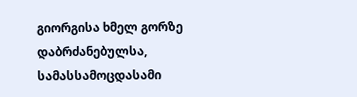გიორგისა ხმელ გორზე დაბრძანებულსა, სამასსამოცდასამი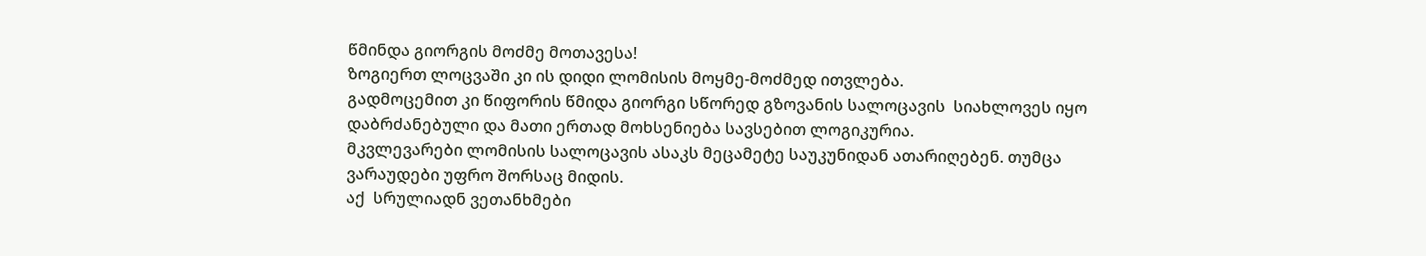წმინდა გიორგის მოძმე მოთავესა!
ზოგიერთ ლოცვაში კი ის დიდი ლომისის მოყმე-მოძმედ ითვლება.
გადმოცემით კი წიფორის წმიდა გიორგი სწორედ გზოვანის სალოცავის  სიახლოვეს იყო დაბრძანებული და მათი ერთად მოხსენიება სავსებით ლოგიკურია.
მკვლევარები ლომისის სალოცავის ასაკს მეცამეტე საუკუნიდან ათარიღებენ. თუმცა ვარაუდები უფრო შორსაც მიდის.
აქ  სრულიადნ ვეთანხმები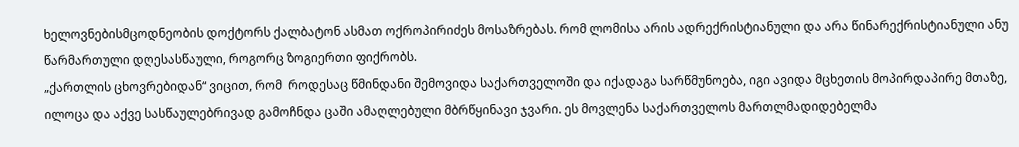ხელოვნებისმცოდნეობის დოქტორს ქალბატონ ასმათ ოქროპირიძეს მოსაზრებას. რომ ლომისა არის ადრექრისტიანული და არა წინარექრისტიანული ანუ წარმართული დღესასწაული, როგორც ზოგიერთი ფიქრობს.
„ქართლის ცხოვრებიდან“ ვიცით, რომ  როდესაც წმინდანი შემოვიდა საქართველოში და იქადაგა სარწმუნოება, იგი ავიდა მცხეთის მოპირდაპირე მთაზე, ილოცა და აქვე სასწაულებრივად გამოჩნდა ცაში ამაღლებული მბრწყინავი ჯვარი. ეს მოვლენა საქართველოს მართლმადიდებელმა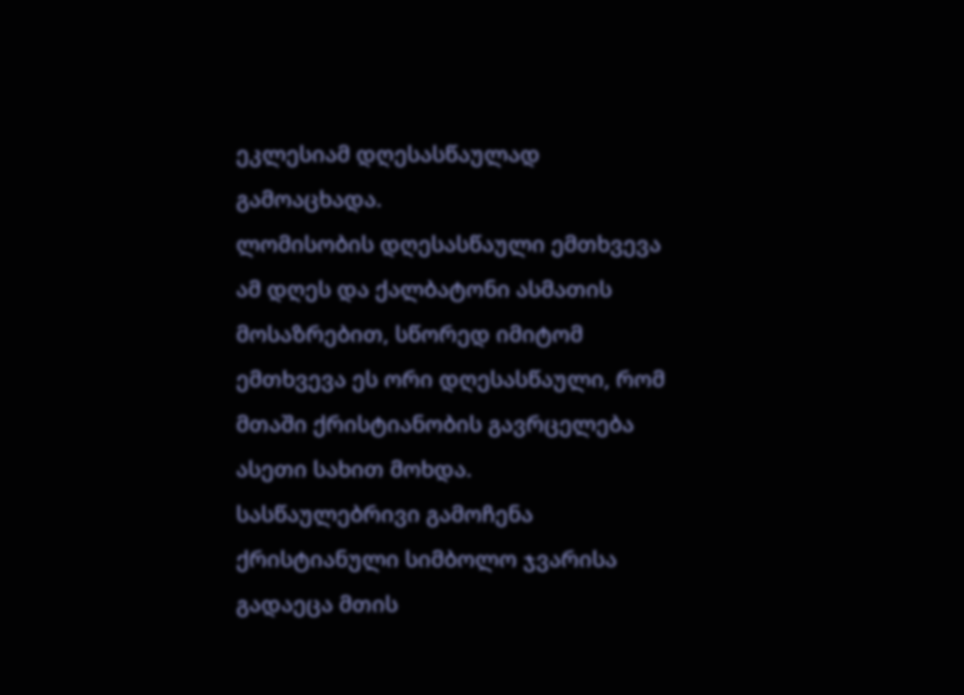ეკლესიამ დღესასწაულად გამოაცხადა.
ლომისობის დღესასწაული ემთხვევა ამ დღეს და ქალბატონი ასმათის მოსაზრებით, სწორედ იმიტომ ემთხვევა ეს ორი დღესასწაული, რომ მთაში ქრისტიანობის გავრცელება ასეთი სახით მოხდა.
სასწაულებრივი გამოჩენა ქრისტიანული სიმბოლო ჯვარისა გადაეცა მთის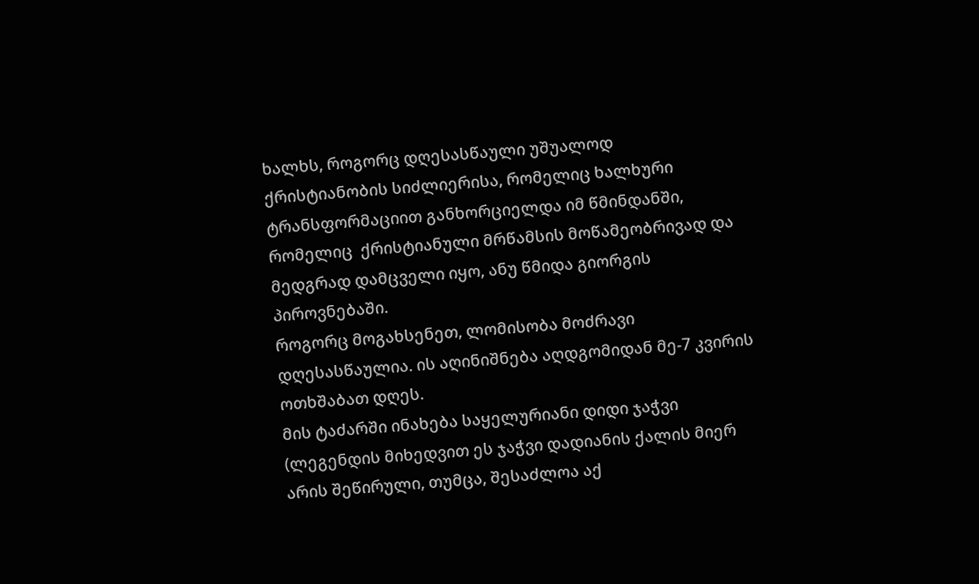ხალხს, როგორც დღესასწაული უშუალოდ ქრისტიანობის სიძლიერისა, რომელიც ხალხური ტრანსფორმაციით განხორციელდა იმ წმინდანში, რომელიც  ქრისტიანული მრწამსის მოწამეობრივად და მედგრად დამცველი იყო, ანუ წმიდა გიორგის პიროვნებაში.
როგორც მოგახსენეთ, ლომისობა მოძრავი დღესასწაულია. ის აღინიშნება აღდგომიდან მე-7 კვირის ოთხშაბათ დღეს.
მის ტაძარში ინახება საყელურიანი დიდი ჯაჭვი (ლეგენდის მიხედვით ეს ჯაჭვი დადიანის ქალის მიერ არის შეწირული, თუმცა, შესაძლოა აქ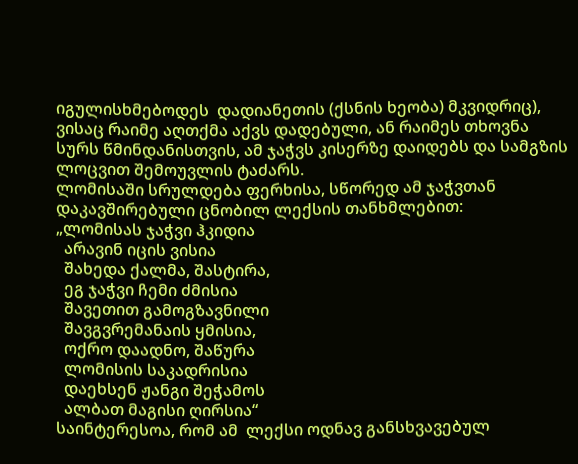იგულისხმებოდეს  დადიანეთის (ქსნის ხეობა) მკვიდრიც), ვისაც რაიმე აღთქმა აქვს დადებული, ან რაიმეს თხოვნა სურს წმინდანისთვის, ამ ჯაჭვს კისერზე დაიდებს და სამგზის ლოცვით შემოუვლის ტაძარს.
ლომისაში სრულდება ფერხისა, სწორედ ამ ჯაჭვთან დაკავშირებული ცნობილ ლექსის თანხმლებით:
„ლომისას ჯაჭვი ჰკიდია
  არავინ იცის ვისია
  შახედა ქალმა, შასტირა,
  ეგ ჯაჭვი ჩემი ძმისია
  შავეთით გამოგზავნილი
  შავგვრემანაის ყმისია,
  ოქრო დაადნო, შაწურა
  ლომისის საკადრისია
  დაეხსენ ჟანგი შეჭამოს
  ალბათ მაგისი ღირსია“
საინტერესოა, რომ ამ  ლექსი ოდნავ განსხვავებულ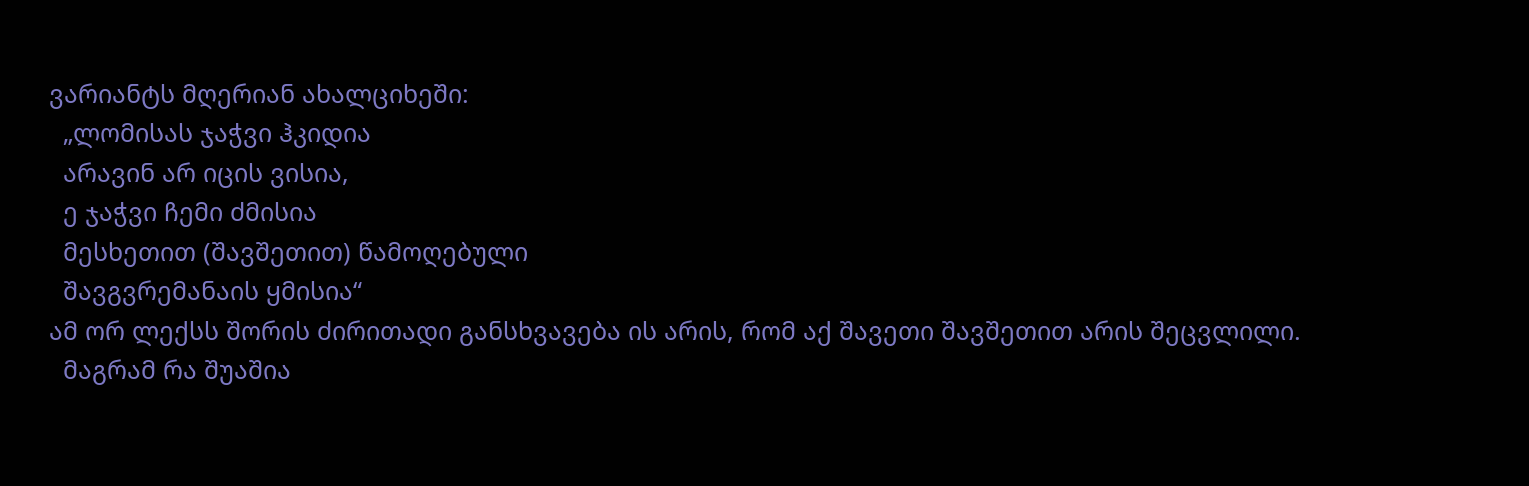ვარიანტს მღერიან ახალციხეში:
  „ლომისას ჯაჭვი ჰკიდია
  არავინ არ იცის ვისია,
  ე ჯაჭვი ჩემი ძმისია
  მესხეთით (შავშეთით) წამოღებული
  შავგვრემანაის ყმისია“
ამ ორ ლექსს შორის ძირითადი განსხვავება ის არის, რომ აქ შავეთი შავშეთით არის შეცვლილი.
  მაგრამ რა შუაშია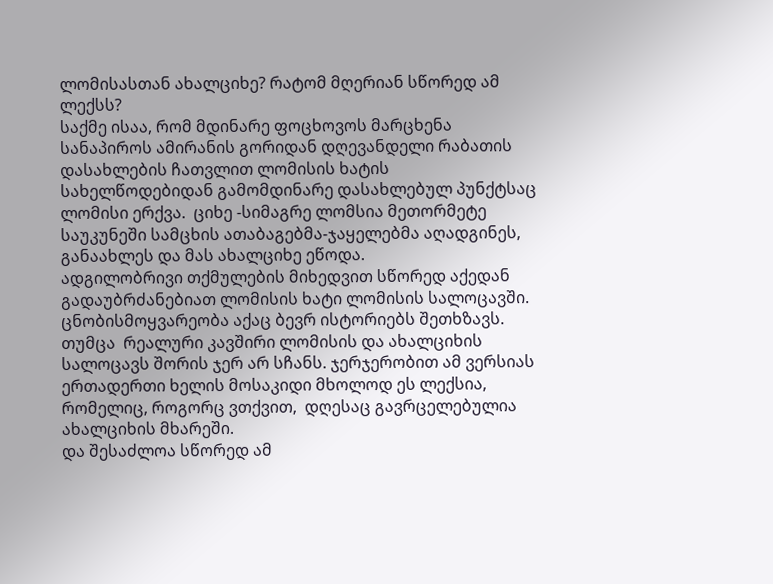ლომისასთან ახალციხე? რატომ მღერიან სწორედ ამ ლექსს?
საქმე ისაა, რომ მდინარე ფოცხოვოს მარცხენა სანაპიროს ამირანის გორიდან დღევანდელი რაბათის დასახლების ჩათვლით ლომისის ხატის სახელწოდებიდან გამომდინარე დასახლებულ პუნქტსაც ლომისი ერქვა.  ციხე -სიმაგრე ლომსია მეთორმეტე საუკუნეში სამცხის ათაბაგებმა-ჯაყელებმა აღადგინეს, განაახლეს და მას ახალციხე ეწოდა.
ადგილობრივი თქმულების მიხედვით სწორედ აქედან გადაუბრძანებიათ ლომისის ხატი ლომისის სალოცავში.
ცნობისმოყვარეობა აქაც ბევრ ისტორიებს შეთხზავს. თუმცა  რეალური კავშირი ლომისის და ახალციხის სალოცავს შორის ჯერ არ სჩანს. ჯერჯერობით ამ ვერსიას ერთადერთი ხელის მოსაკიდი მხოლოდ ეს ლექსია, რომელიც, როგორც ვთქვით,  დღესაც გავრცელებულია ახალციხის მხარეში.
და შესაძლოა სწორედ ამ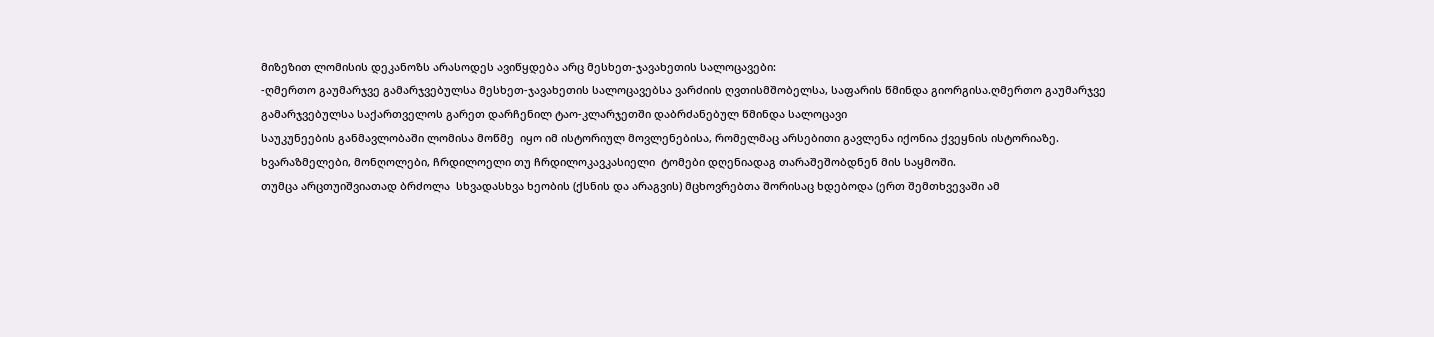მიზეზით ლომისის დეკანოზს არასოდეს ავიწყდება არც მესხეთ-ჯავახეთის სალოცავები:
-ღმერთო გაუმარჯვე გამარჯვებულსა მესხეთ-ჯავახეთის სალოცავებსა ვარძიის ღვთისმშობელსა, საფარის წმინდა გიორგისა.ღმერთო გაუმარჯვე გამარჯვებულსა საქართველოს გარეთ დარჩენილ ტაო-კლარჯეთში დაბრძანებულ წმინდა სალოცავი
საუკუნეების განმავლობაში ლომისა მოწმე  იყო იმ ისტორიულ მოვლენებისა, რომელმაც არსებითი გავლენა იქონია ქვეყნის ისტორიაზე.
ხვარაზმელები, მონღოლები, ჩრდილოელი თუ ჩრდილოკავკასიელი  ტომები დღენიადაგ თარაშეშობდნენ მის საყმოში.
თუმცა არცთუიშვიათად ბრძოლა  სხვადასხვა ხეობის (ქსნის და არაგვის) მცხოვრებთა შორისაც ხდებოდა (ერთ შემთხვევაში ამ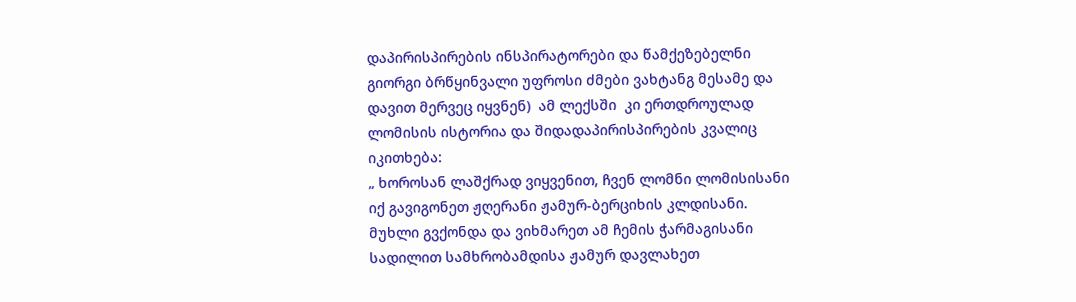დაპირისპირების ინსპირატორები და წამქეზებელნი  გიორგი ბრწყინვალი უფროსი ძმები ვახტანგ მესამე და დავით მერვეც იყვნენ)  ამ ლექსში  კი ერთდროულად ლომისის ისტორია და შიდადაპირისპირების კვალიც იკითხება:
„ ხოროსან ლაშქრად ვიყვენით, ჩვენ ლომნი ლომისისანი
იქ გავიგონეთ ჟღერანი ჟამურ-ბერციხის კლდისანი.
მუხლი გვქონდა და ვიხმარეთ ამ ჩემის ჭარმაგისანი
სადილით სამხრობამდისა ჟამურ დავლახეთ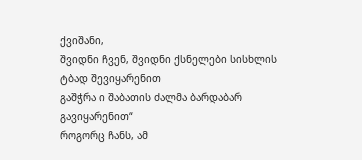ქვიშანი,
შვიდნი ჩვენ, შვიდნი ქსნელები სისხლის ტბად შევიყარენით
გაშჭრა ი შაბათის ძალმა ბარდაბარ გავიყარენით“
როგორც ჩანს, ამ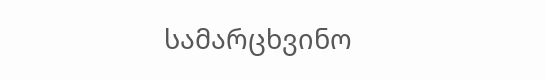სამარცხვინო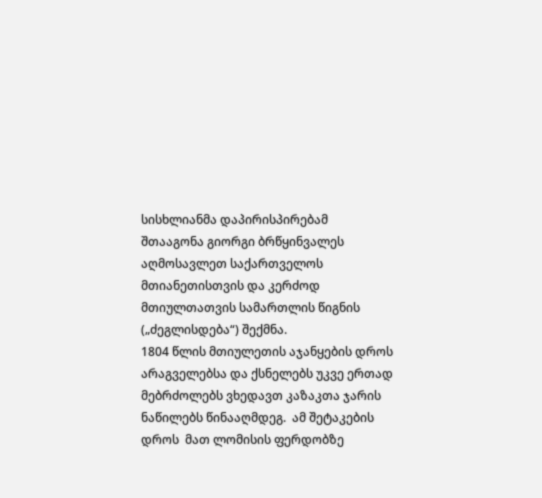სისხლიანმა დაპირისპირებამ  შთააგონა გიორგი ბრწყინვალეს აღმოსავლეთ საქართველოს მთიანეთისთვის და კერძოდ მთიულთათვის სამართლის წიგნის („ძეგლისდება“) შექმნა.
1804 წლის მთიულეთის აჯანყების დროს არაგველებსა და ქსნელებს უკვე ერთად  მებრძოლებს ვხედავთ კაზაკთა ჯარის ნაწილებს წინააღმდეგ.  ამ შეტაკების დროს  მათ ლომისის ფერდობზე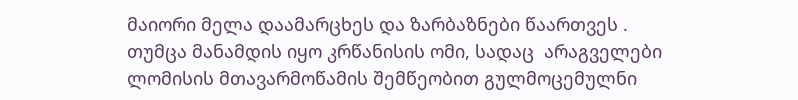მაიორი მელა დაამარცხეს და ზარბაზნები წაართვეს .
თუმცა მანამდის იყო კრწანისის ომი, სადაც  არაგველები ლომისის მთავარმოწამის შემწეობით გულმოცემულნი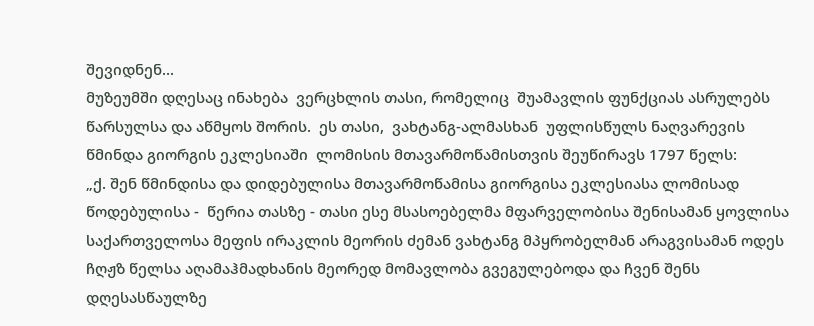შევიდნენ...
მუზეუმში დღესაც ინახება  ვერცხლის თასი, რომელიც  შუამავლის ფუნქციას ასრულებს წარსულსა და აწმყოს შორის.  ეს თასი,  ვახტანგ-ალმასხან  უფლისწულს ნაღვარევის წმინდა გიორგის ეკლესიაში  ლომისის მთავარმოწამისთვის შეუწირავს 1797 წელს:
„ქ. შენ წმინდისა და დიდებულისა მთავარმოწამისა გიორგისა ეკლესიასა ლომისად წოდებულისა -  წერია თასზე - თასი ესე მსასოებელმა მფარველობისა შენისამან ყოვლისა საქართველოსა მეფის ირაკლის მეორის ძემან ვახტანგ მპყრობელმან არაგვისამან ოდეს ჩღჟზ წელსა აღამაჰმადხანის მეორედ მომავლობა გვეგულებოდა და ჩვენ შენს დღესასწაულზე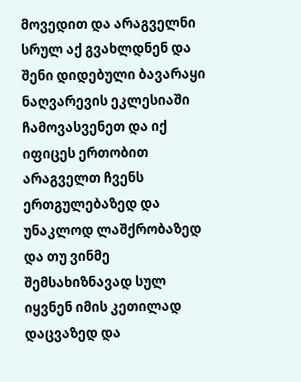მოვედით და არაგველნი სრულ აქ გვახლდნენ და შენი დიდებული ბავარაყი ნაღვარევის ეკლესიაში ჩამოვასვენეთ და იქ იფიცეს ერთობით არაგველთ ჩვენს ერთგულებაზედ და უნაკლოდ ლაშქრობაზედ და თუ ვინმე შემსახიზნავად სულ იყვნენ იმის კეთილად დაცვაზედ და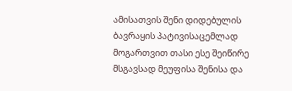ამისათვის შენი დიდებულის ბავრაყის პატივისაცემლად მოგართვით თასი ესე შეიწირე მსგავსად მეუფისა შენისა და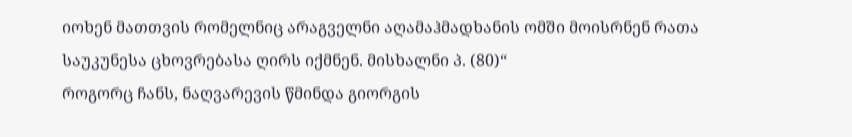იოხენ მათთვის რომელნიც არაგველნი აღამაჰმადხანის ომში მოისრნენ რათა საუკუნესა ცხოვრებასა ღირს იქმნენ. მისხალნი პ. (80)“
როგორც ჩანს, ნაღვარევის წმინდა გიორგის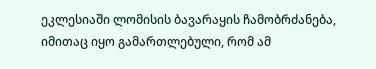ეკლესიაში ლომისის ბავარაყის ჩამობრძანება, იმითაც იყო გამართლებული, რომ ამ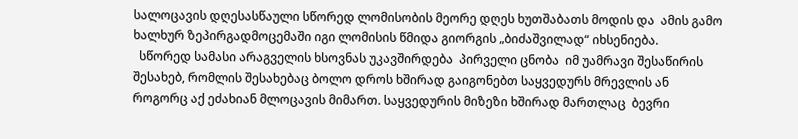სალოცავის დღესასწაული სწორედ ლომისობის მეორე დღეს ხუთშაბათს მოდის და  ამის გამო ხალხურ ზეპირგადმოცემაში იგი ლომისის წმიდა გიორგის „ბიძაშვილად“ იხსენიება.
  სწორედ სამასი არაგველის ხსოვნას უკავშირდება  პირველი ცნობა  იმ უამრავი შესაწირის შესახებ, რომლის შესახებაც ბოლო დროს ხშირად გაიგონებთ საყვედურს მრევლის ან როგორც აქ ეძახიან მლოცავის მიმართ. საყვედურის მიზეზი ხშირად მართლაც  ბევრი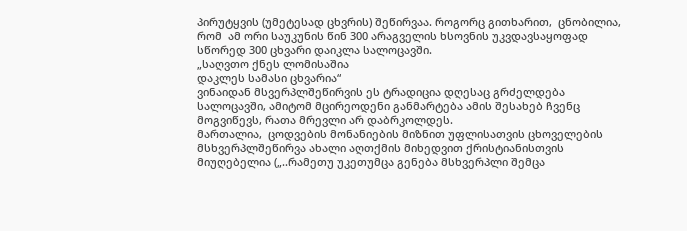პირუტყვის (უმეტესად ცხვრის) შეწირვაა. როგორც გითხარით,  ცნობილია, რომ  ამ ორი საუკუნის წინ 300 არაგველის ხსოვნის უკვდავსაყოფად სწორედ 300 ცხვარი დაიკლა სალოცავში.
„საღვთო ქნეს ლომისაშია
დაკლეს სამასი ცხვარია“
ვინაიდან მსვერპლშეწირვის ეს ტრადიცია დღესაც გრძელდება სალოცავში, ამიტომ მცირეოდენი განმარტება ამის შესახებ ჩვენც მოგვიწევს, რათა მრევლი არ დაბრკოლდეს.
მართალია,  ცოდვების მონანიების მიზნით უფლისათვის ცხოველების მსხვერპლშეწირვა ახალი აღთქმის მიხედვით ქრისტიანისთვის მიუღებელია („..რამეთუ უკეთუმცა გენება მსხვერპლი შემცა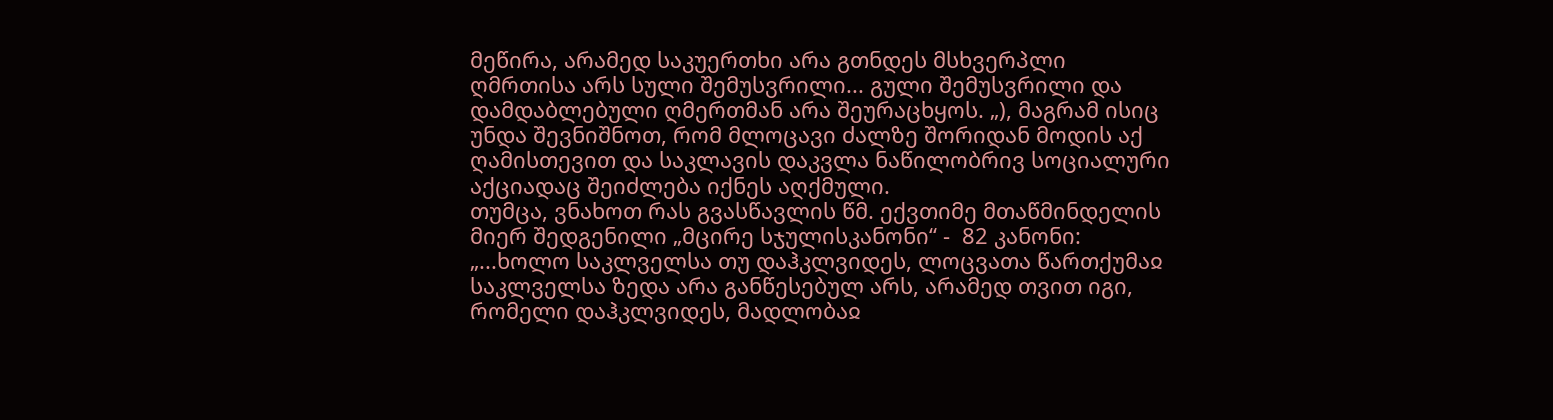მეწირა, არამედ საკუერთხი არა გთნდეს მსხვერპლი ღმრთისა არს სული შემუსვრილი... გული შემუსვრილი და დამდაბლებული ღმერთმან არა შეურაცხყოს. „), მაგრამ ისიც უნდა შევნიშნოთ, რომ მლოცავი ძალზე შორიდან მოდის აქ ღამისთევით და საკლავის დაკვლა ნაწილობრივ სოციალური აქციადაც შეიძლება იქნეს აღქმული.
თუმცა, ვნახოთ რას გვასწავლის წმ. ექვთიმე მთაწმინდელის მიერ შედგენილი „მცირე სჯულისკანონი“ -  82 კანონი:
„...ხოლო საკლველსა თუ დაჰკლვიდეს, ლოცვათა წართქუმაჲ საკლველსა ზედა არა განწესებულ არს, არამედ თვით იგი, რომელი დაჰკლვიდეს, მადლობაჲ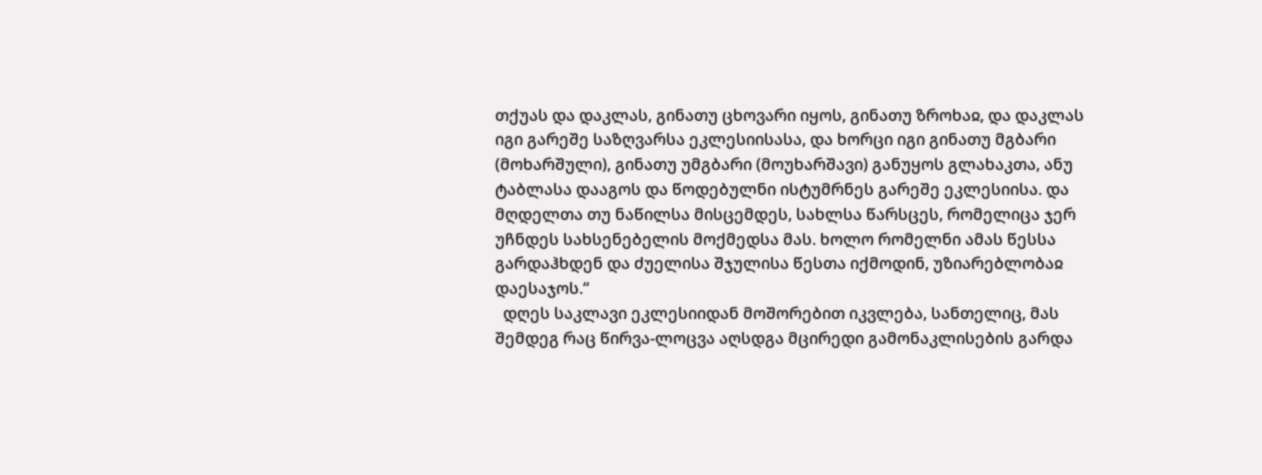თქუას და დაკლას, გინათუ ცხოვარი იყოს, გინათუ ზროხაჲ, და დაკლას იგი გარეშე საზღვარსა ეკლესიისასა, და ხორცი იგი გინათუ მგბარი (მოხარშული), გინათუ უმგბარი (მოუხარშავი) განუყოს გლახაკთა, ანუ ტაბლასა დააგოს და წოდებულნი ისტუმრნეს გარეშე ეკლესიისა. და მღდელთა თუ ნაწილსა მისცემდეს, სახლსა წარსცეს, რომელიცა ჯერ უჩნდეს სახსენებელის მოქმედსა მას. ხოლო რომელნი ამას წესსა გარდაჰხდენ და ძუელისა შჯულისა წესთა იქმოდინ, უზიარებლობაჲ დაესაჯოს.“
  დღეს საკლავი ეკლესიიდან მოშორებით იკვლება, სანთელიც, მას შემდეგ რაც წირვა-ლოცვა აღსდგა მცირედი გამონაკლისების გარდა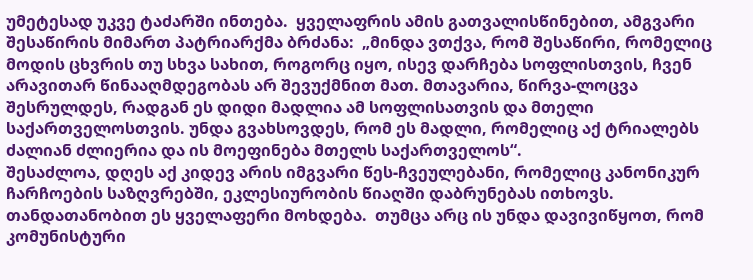უმეტესად უკვე ტაძარში ინთება.  ყველაფრის ამის გათვალისწინებით, ამგვარი შესაწირის მიმართ პატრიარქმა ბრძანა:  „მინდა ვთქვა, რომ შესაწირი, რომელიც მოდის ცხვრის თუ სხვა სახით, როგორც იყო, ისევ დარჩება სოფლისთვის, ჩვენ არავითარ წინააღმდეგობას არ შევუქმნით მათ. მთავარია, წირვა-ლოცვა შესრულდეს, რადგან ეს დიდი მადლია ამ სოფლისათვის და მთელი საქართველოსთვის. უნდა გვახსოვდეს, რომ ეს მადლი, რომელიც აქ ტრიალებს ძალიან ძლიერია და ის მოეფინება მთელს საქართველოს“.
შესაძლოა, დღეს აქ კიდევ არის იმგვარი წეს-ჩვეულებანი, რომელიც კანონიკურ ჩარჩოების საზღვრებში, ეკლესიურობის წიაღში დაბრუნებას ითხოვს. თანდათანობით ეს ყველაფერი მოხდება.  თუმცა არც ის უნდა დავივიწყოთ, რომ კომუნისტური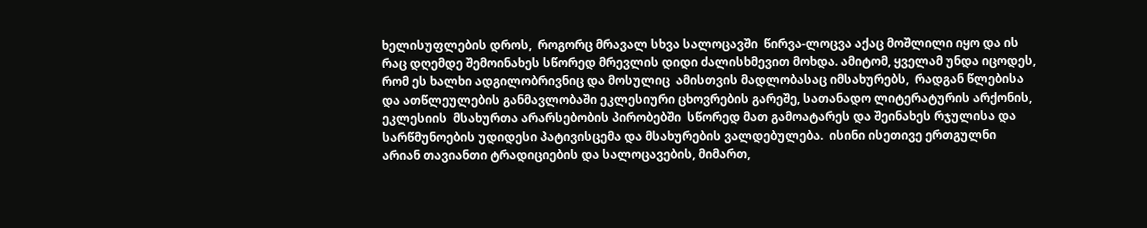ხელისუფლების დროს,  როგორც მრავალ სხვა სალოცავში  წირვა-ლოცვა აქაც მოშლილი იყო და ის რაც დღემდე შემოინახეს სწორედ მრევლის დიდი ძალისხმევით მოხდა. ამიტომ, ყველამ უნდა იცოდეს, რომ ეს ხალხი ადგილობრივნიც და მოსულიც  ამისთვის მადლობასაც იმსახურებს,  რადგან წლებისა და ათწლეულების განმავლობაში ეკლესიური ცხოვრების გარეშე, სათანადო ლიტერატურის არქონის, ეკლესიის  მსახურთა არარსებობის პირობებში  სწორედ მათ გამოატარეს და შეინახეს რჯულისა და სარწმუნოების უდიდესი პატივისცემა და მსახურების ვალდებულება.  ისინი ისეთივე ერთგულნი არიან თავიანთი ტრადიციების და სალოცავების, მიმართ,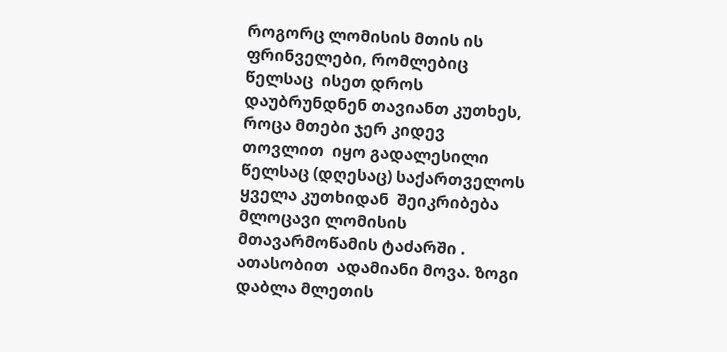როგორც ლომისის მთის ის ფრინველები, რომლებიც წელსაც  ისეთ დროს დაუბრუნდნენ თავიანთ კუთხეს, როცა მთები ჯერ კიდევ თოვლით  იყო გადალესილი
წელსაც (დღესაც) საქართველოს ყველა კუთხიდან  შეიკრიბება  მლოცავი ლომისის მთავარმოწამის ტაძარში . ათასობით  ადამიანი მოვა. ზოგი დაბლა მლეთის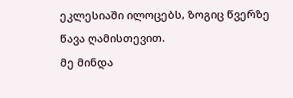ეკლესიაში ილოცებს, ზოგიც წვერზე წავა ღამისთევით.
მე მინდა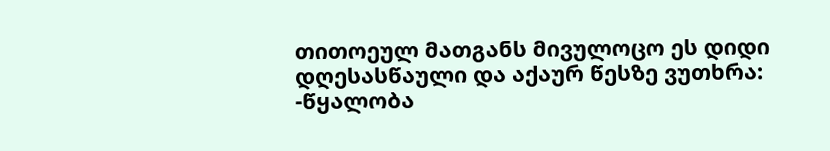თითოეულ მათგანს მივულოცო ეს დიდი დღესასწაული და აქაურ წესზე ვუთხრა:
-წყალობა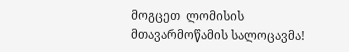მოგცეთ  ლომისის მთავარმოწამის სალოცავმა!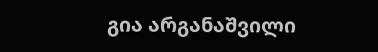გია არგანაშვილი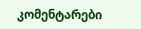კომენტარები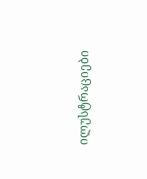ილუსტრაციები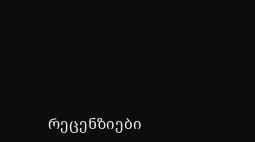რეცენზიები